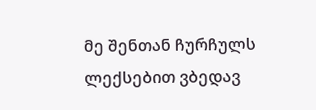მე შენთან ჩურჩულს ლექსებით ვბედავ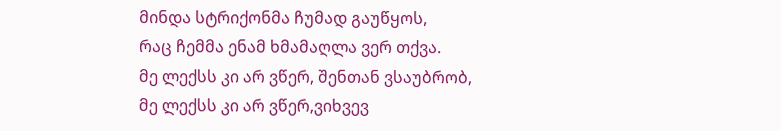მინდა სტრიქონმა ჩუმად გაუწყოს,
რაც ჩემმა ენამ ხმამაღლა ვერ თქვა.
მე ლექსს კი არ ვწერ, შენთან ვსაუბრობ,
მე ლექსს კი არ ვწერ,ვიხვევ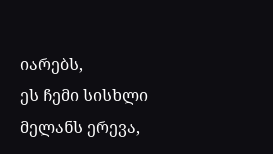იარებს,
ეს ჩემი სისხლი მელანს ერევა,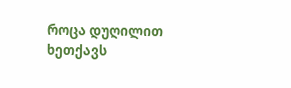როცა დუღილით ხეთქავს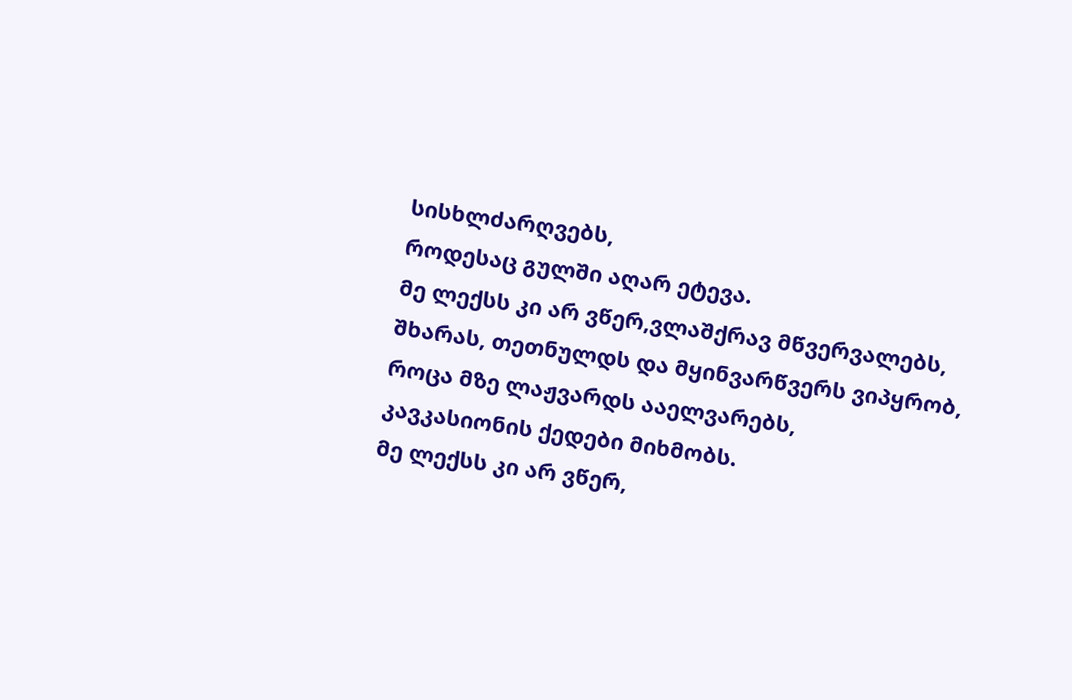სისხლძარღვებს,
როდესაც გულში აღარ ეტევა.
მე ლექსს კი არ ვწერ,ვლაშქრავ მწვერვალებს,
შხარას, თეთნულდს და მყინვარწვერს ვიპყრობ,
როცა მზე ლაჟვარდს ააელვარებს,
კავკასიონის ქედები მიხმობს.
მე ლექსს კი არ ვწერ,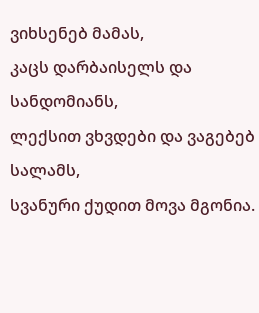ვიხსენებ მამას,
კაცს დარბაისელს და სანდომიანს,
ლექსით ვხვდები და ვაგებებ სალამს,
სვანური ქუდით მოვა მგონია.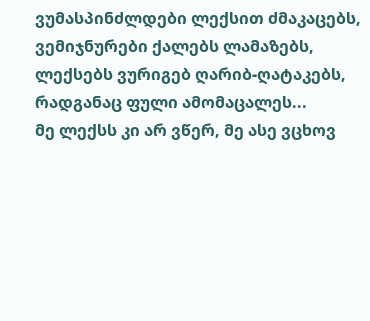ვუმასპინძლდები ლექსით ძმაკაცებს,
ვემიჯნურები ქალებს ლამაზებს,
ლექსებს ვურიგებ ღარიბ-ღატაკებს,
რადგანაც ფული ამომაცალეს...
მე ლექსს კი არ ვწერ, მე ასე ვცხოვ